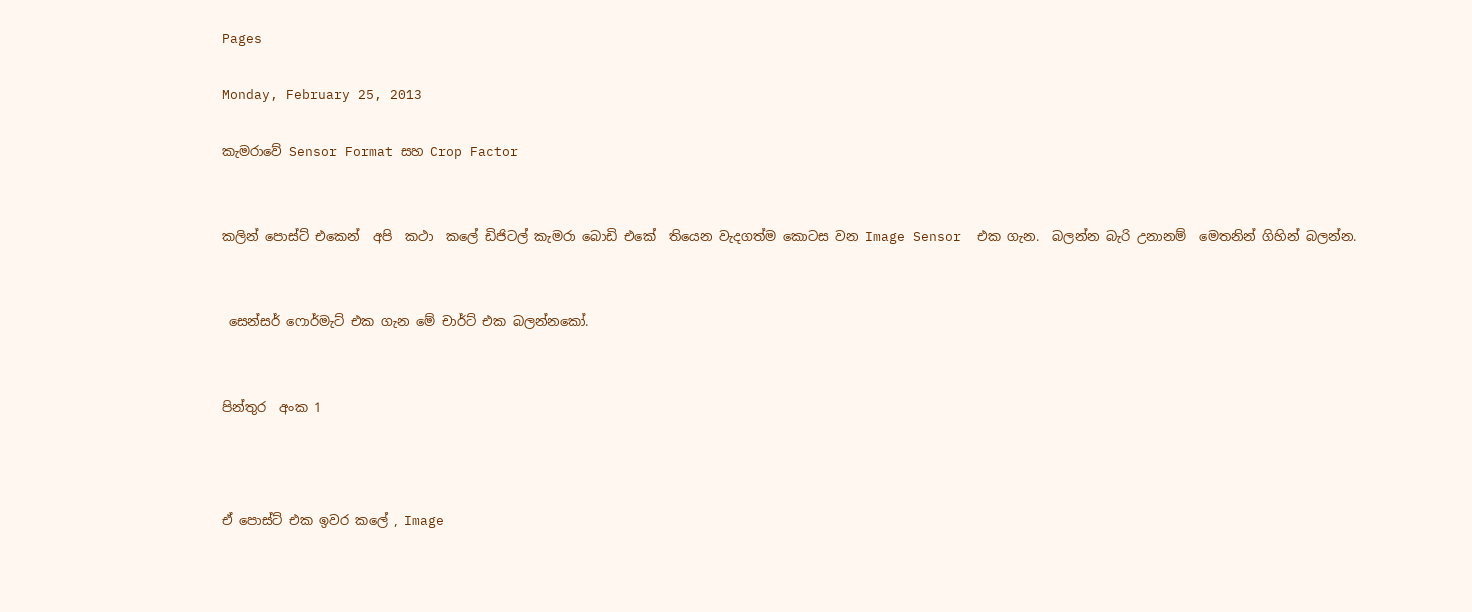Pages

Monday, February 25, 2013

කැමරාවේ Sensor Format සහ Crop Factor


කලින් පොස්ට් එකෙන්  අපි  කථා  කලේ ඩිජිටල් කැමරා බොඩි එකේ  තියෙන වැදගත්ම කොටස වන Image Sensor  එක ගැන.  බලන්න බැරි උනානම්  මෙතනින් ගිහින් බලන්න.


 සෙන්සර් ෆොර්මැට් එක ගැන මේ චාර්ට් එක බලන්නකෝ.


පින්තුර  අංක 1



ඒ පොස්ට් එක ඉවර කලේ , Image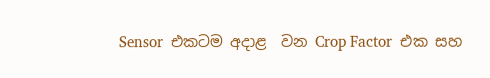Sensor  එකටම අදාළ  වන Crop Factor  එක සහ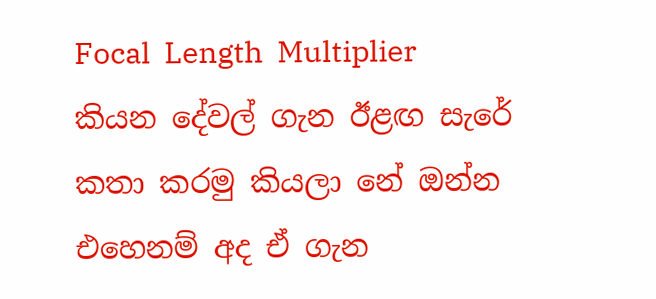Focal  Length  Multiplier කියන දේවල් ගැන ඊළඟ සැරේ කතා කරමු කියලා නේ ඔන්න එහෙනම් අද ඒ ගැන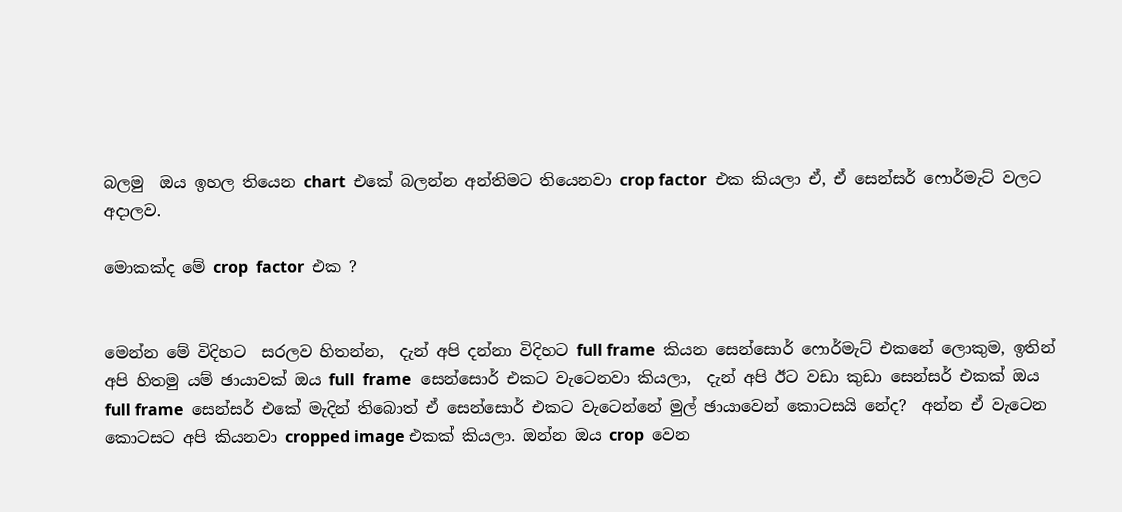බලමු  ඔය ඉහල තියෙන chart  එකේ බලන්න අන්තිමට තියෙනවා crop factor  එක කියලා ඒ, ඒ සෙන්සර් ෆොර්මැට් වලට අදාලව.

මොකක්ද මේ crop  factor  එක ?


මෙන්න මේ විදිහට  සරලව හිතන්න,  දැන් අපි දන්නා විදිහට full frame  කියන සෙන්සොර් ෆොර්මැට් එකනේ ලොකුම, ඉතින් අපි හිතමු යම් ඡායාවක් ඔය full  frame  සෙන්සොර් එකට වැටෙනවා කියලා,  දැන් අපි ඊට වඩා කුඩා සෙන්සර් එකක් ඔය full frame  සෙන්සර් එකේ මැදින් තිබොත් ඒ සෙන්සොර් එකට වැටෙන්නේ මුල් ඡායාවෙන් කොටසයි නේද?  අන්න ඒ වැටෙන කොටසට අපි කියනවා cropped image එකක් කියලා. ඔන්න ඔය crop  වෙන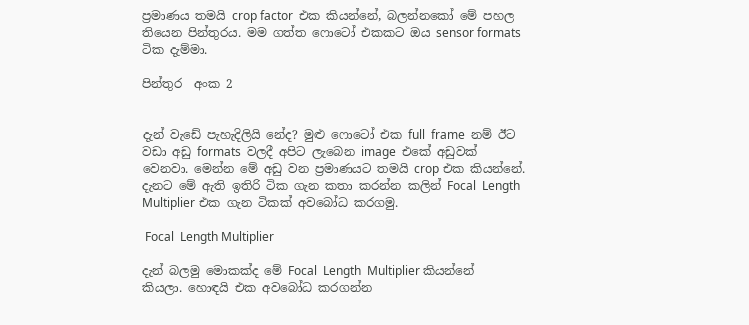ප්‍රමාණය තමයි crop factor  එක කියන්නේ, බලන්නකෝ මේ පහල තියෙන පින්තුරය. මම ගත්ත ෆොටෝ එකකට ඔය sensor formats  ටික දැම්මා.

පින්තුර  අංක 2


දැන් වැඩේ පැහැදිලියි නේද? මුළු ෆොටෝ එක full  frame  නම් ඊට වඩා අඩු formats  වලදී අපිට ලැබෙන image  එකේ අඩුවක් වෙනවා. මෙන්න මේ අඩු වන ප්‍රමාණයට තමයි crop එක කියන්නේ. දැනට මේ ඇති ඉතිරි ටික ගැන කතා කරන්න කලින් Focal  Length  Multiplier එක ගැන ටිකක් අවබෝධ කරගමු.

 Focal  Length Multiplier

දැන් බලමු මොකක්ද මේ Focal  Length  Multiplier කියන්නේ කියලා. හොඳයි එක අවබෝධ කරගන්න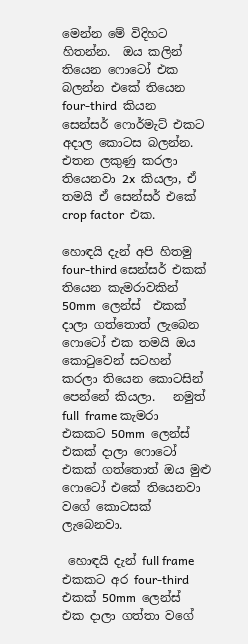මෙන්න මේ විදිහට හිතන්න.  ඔය කලින් තියෙන ෆොටෝ එක බලන්න එකේ තියෙන four-third  කියන සෙන්සර් ෆොර්මැට් එකට අදාල කොටස බලන්න. එතන ලකුණු කරලා තියෙනවා 2x  කියලා, ඒ තමයි ඒ සෙන්සර් එකේ crop factor  එක.

හොඳයි දැන් අපි හිතමු four-third සෙන්සර් එකක් තියෙන කැමරාවකින් 50mm  ලෙන්ස්  එකක් දාලා ගත්තොත් ලැබෙන ෆොටෝ එක තමයි ඔය කොටුවෙන් සටහන් කරලා තියෙන කොටසින් පෙන්නේ කියලා.   නමුත් full  frame කැමරා එකකට 50mm  ලෙන්ස් එකක් දාලා ෆොටෝ එකක් ගත්තොත් ඔය මුළු ෆොටෝ එකේ තියෙනවා වගේ කොටසක් ලැබෙනවා.

 හොඳයි දැන් full frame  එකකට අර four-third එකක් 50mm  ලෙන්ස් එක දාලා ගත්තා වගේ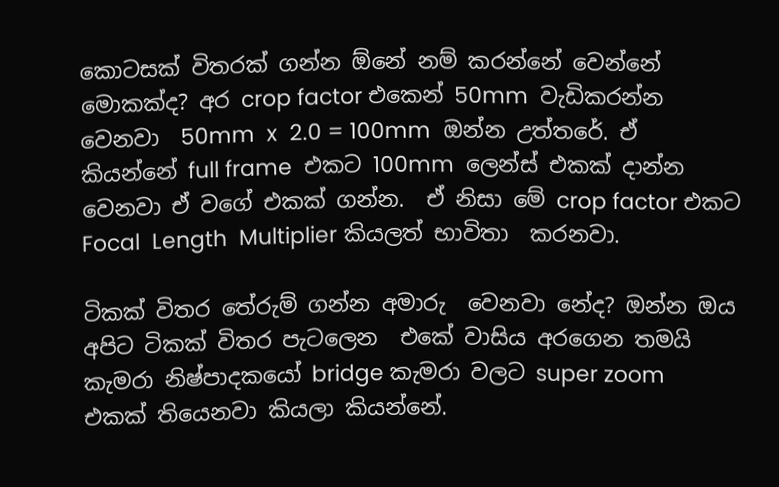කොටසක් විතරක් ගන්න ඕනේ නම් කරන්නේ වෙන්නේ මොකක්ද? අර crop factor එකෙන් 50mm  වැඩිකරන්න වෙනවා  50mm  x  2.0 = 100mm  ඔන්න උත්තරේ. ඒ කියන්නේ full frame  එකට 100mm  ලෙන්ස් එකක් දාන්න වෙනවා ඒ වගේ එකක් ගන්න.  ඒ නිසා මේ crop factor එකට Focal  Length  Multiplier කියලත් භාවිතා  කරනවා.

ටිකක් විතර තේරුම් ගන්න අමාරු  වෙනවා නේද? ඔන්න ඔය අපිට ටිකක් විතර පැටලෙන  එකේ වාසිය අරගෙන තමයි කැමරා නිෂ්පාදකයෝ bridge කැමරා වලට super zoom  එකක් තියෙනවා කියලා කියන්නේ.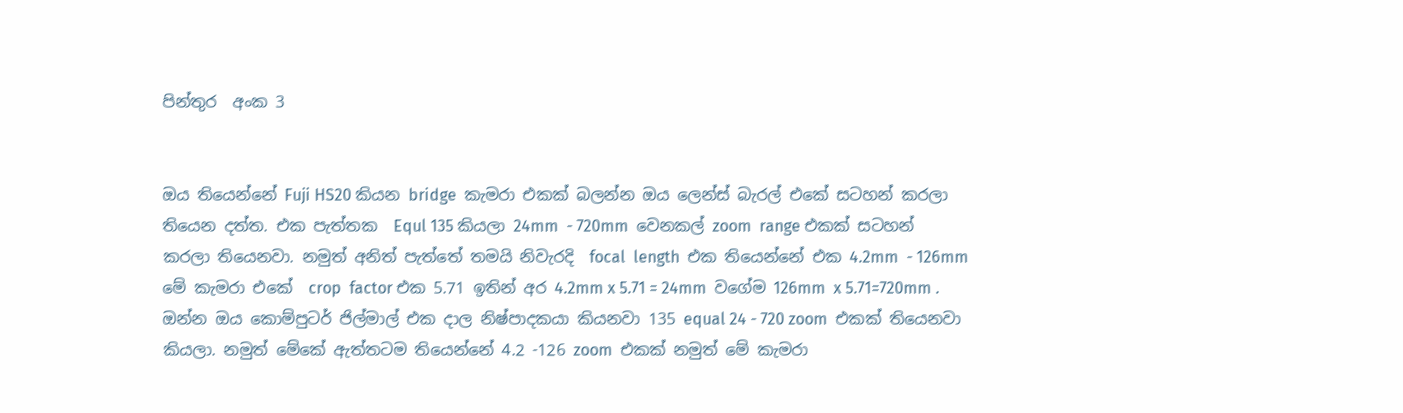පින්තුර  අංක 3


ඔය තියෙන්නේ Fuji HS20 කියන bridge  කැමරා එකක් බලන්න ඔය ලෙන්ස් බැරල් එකේ සටහන් කරලා තියෙන දත්ත. එක පැත්තක  Equl 135 කියලා 24mm  - 720mm  වෙනකල් zoom  range එකක් සටහන් කරලා තියෙනවා. නමුත් අනිත් පැත්තේ තමයි නිවැරදි  focal  length  එක තියෙන්නේ එක 4.2mm  - 126mm  මේ කැමරා එකේ  crop  factor එක 5.71 ඉතින් අර 4.2mm x 5.71 = 24mm  වගේම 126mm  x 5.71=720mm . ඔන්න ඔය කොම්පුටර් ජිල්මාල් එක දාල නිෂ්පාදකයා කියනවා 135 equal 24 - 720 zoom  එකක් තියෙනවා කියලා. නමුත් මේකේ ඇත්තටම තියෙන්නේ 4.2 -126 zoom  එකක් නමුත් මේ කැමරා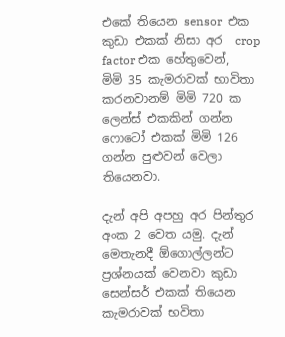එකේ තියෙන sensor  එක කුඩා එකක් නිසා අර  crop  factor එක හේතුවෙන්,  මිමි 35 කැමරාවක් භාවිතා කරනවානම් මිමි 720 ක ලෙන්ස් එකකින් ගන්න ෆොටෝ එකක් මිමි 126 ගන්න පුළුවන් වෙලා තියෙනවා.

දැන් අපි අපහු අර පින්තුර  අංක 2 වෙත යමු. දැන් මෙතැනදී ඕගොල්ලන්ට ප්‍රශ්නයක් වෙනවා කුඩා සෙන්සර් එකක් තියෙන කැමරාවක් භවිතා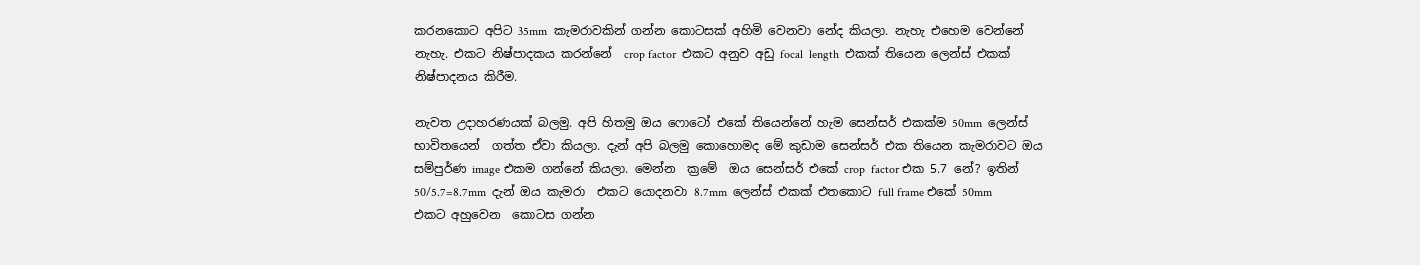කරනකොට අපිට 35mm  කැමරාවකින් ගන්න කොටසක් අහිමි වෙනවා නේද කියලා. නැහැ එහෙම වෙන්නේ නැහැ. එකට නිෂ්පාදකය කරන්නේ  crop factor  එකට අනුව අඩු focal  length  එකක් තියෙන ලෙන්ස් එකක් නිෂ්පාදනය කිරීම.

නැවත උදාහරණයක් බලමු. අපි හිතමු ඔය ෆොටෝ එකේ තියෙන්නේ හැම සෙන්සර් එකක්ම 50mm  ලෙන්ස් භාවිතයෙන්  ගත්ත ඒවා කියලා. දැන් අපි බලමු කොහොමද මේ කුඩාම සෙන්සර් එක තියෙන කැමරාවට ඔය සම්පුර්ණ image එකම ගන්නේ කියලා. මෙන්න  ක්‍රමේ  ඔය සෙන්සර් එකේ crop  factor එක 5.7 නේ? ඉතින් 50/5.7=8.7mm  දැන් ඔය කැමරා  එකට යොදනවා 8.7mm  ලෙන්ස් එකක් එතකොට full frame එකේ 50mm  එකට අහුවෙන  කොටස ගන්න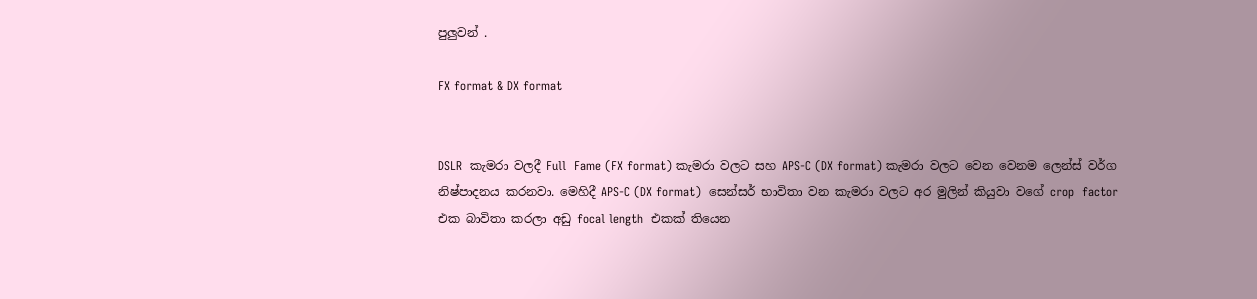පුලුවන් .

FX format & DX format


DSLR  කැමරා වලදී Full  Fame (FX format) කැමරා වලට සහ APS-C (DX format) කැමරා වලට වෙන වෙනම ලෙන්ස් වර්ග නිෂ්පාදනය කරනවා. මෙහිදී APS-C (DX format)  සෙන්සර් භාවිතා වන කැමරා වලට අර මුලින් කියුවා වගේ crop  factor  එක බාවිතා කරලා අඩු focal length  එකක් තියෙන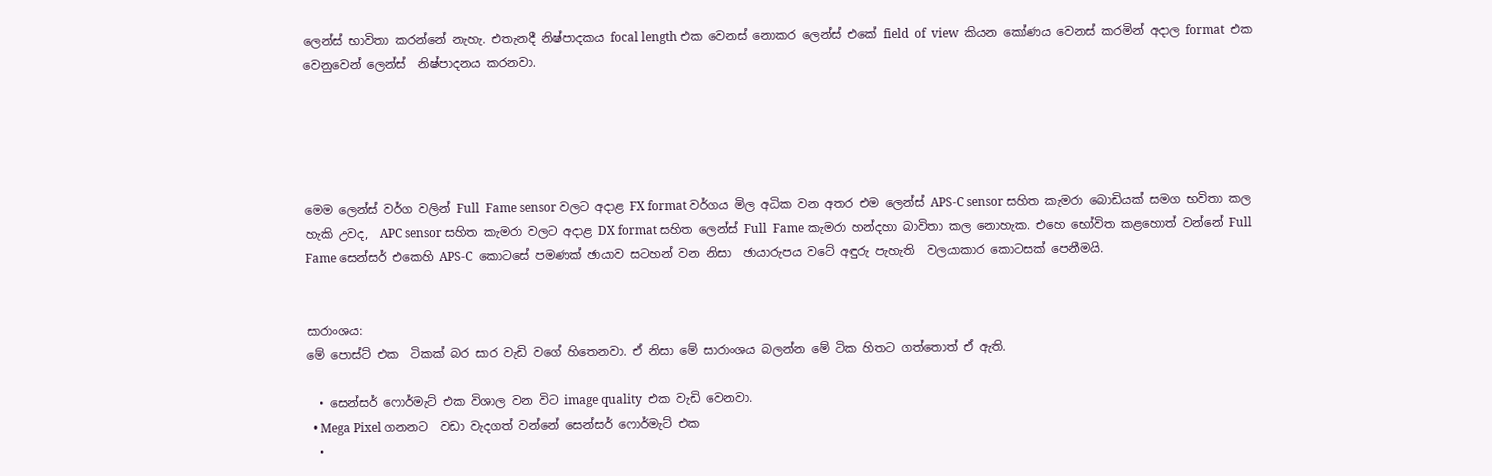ලෙන්ස් භාවිතා කරන්නේ නැහැ. එතැනදී නිෂ්පාදකය focal length එක වෙනස් නොකර ලෙන්ස් එකේ field  of  view  කියන කෝණය වෙනස් කරමින් අදාල format  එක වෙනුවෙන් ලෙන්ස්  නිෂ්පාදනය කරනවා.





මෙම ලෙන්ස් වර්ග වලින් Full  Fame sensor වලට අදාළ FX format වර්ගය මිල අධික වන අතර එම ලෙන්ස් APS-C sensor සහිත කැමරා බොඩියක් සමග භවිතා කල  හැකි උවද,  APC sensor සහිත කැමරා වලට අදාළ DX format සහිත ලෙන්ස් Full  Fame කැමරා හන්දහා බාවිතා කල නොහැක. එහෙ භෝවිත කළහොත් වන්නේ Full  Fame සෙන්සර් එකෙහි APS-C  කොටසේ පමණක් ඡායාව සටහන් වන නිසා  ඡායාරුපය වටේ අඳුරු පැහැති  වලයාකාර කොටසක් පෙනීමයි.


සාරාංශය:
මේ පොස්ට් එක  ටිකක් බර සාර වැඩි වගේ හිතෙනවා. ඒ නිසා මේ සාරාංශය බලන්න මේ ටික හිතට ගත්තොත් ඒ ඇති.

  • සෙන්සර් ෆොර්මැට් එක විශාල වන විට image quality  එක වැඩි වෙනවා.
  • Mega Pixel ගනනට  වඩා වැදගත් වන්නේ සෙන්සර් ෆොර්මැට් එක
  •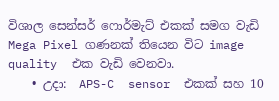විශාල සෙන්සර් ෆොර්මැට් එකක් සමග වැඩි Mega Pixel ගණනක් තියෙන විට image quality  එක වැඩි වෙනවා.
    • උදා:  APS-C  sensor  එකක් සහ 10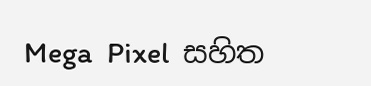Mega  Pixel  සහිත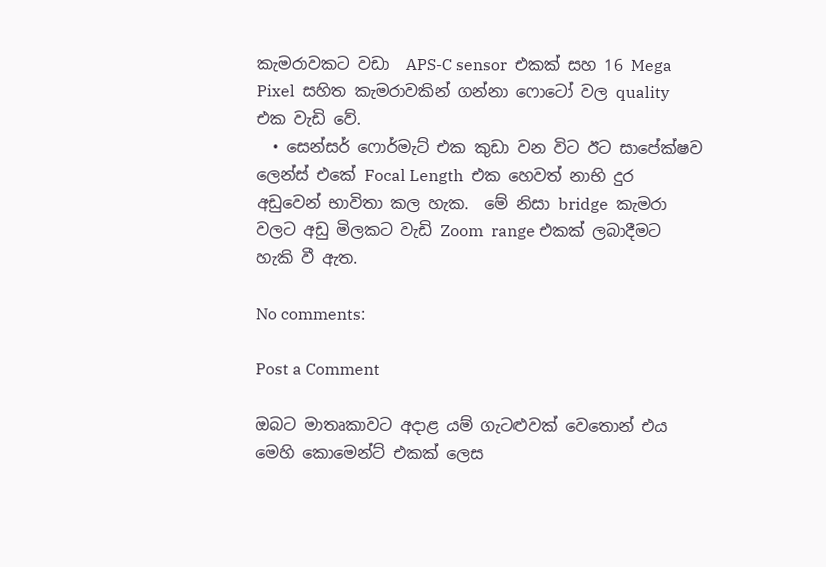කැමරාවකට වඩා  APS-C sensor  එකක් සහ 16 Mega  Pixel  සහිත කැමරාවකින් ගන්නා ෆොටෝ වල quality  එක වැඩි වේ.
  • සෙන්සර් ෆොර්මැට් එක කුඩා වන විට ඊට සාපේක්ෂව ලෙන්ස් එකේ Focal Length  එක හෙවත් නාභි දුර අඩුවෙන් භාවිතා කල හැක.  මේ නිසා bridge  කැමරා වලට අඩු මිලකට වැඩි Zoom  range එකක් ලබාදීමට හැකි වී ඇත.

No comments:

Post a Comment

ඔබට මාතෘකාවට අදාළ යම් ගැටළුවක් වෙතොන් එය මෙහි කොමෙන්ට් එකක් ලෙස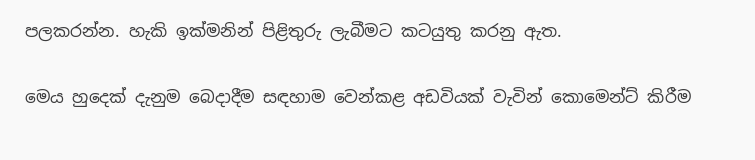පලකරන්න. හැකි ඉක්මනින් පිළිතුරු ලැබීමට කටයුතු කරනු ඇත.

මෙය හුදෙක් දැනුම බෙදාදීම සඳහාම වෙන්කළ අඩවියක් වැවින් කොමෙන්ට් කිරීම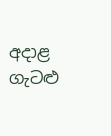අදාළ ගැටළු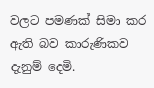වලට පමණක් සිමා කර ඇති බව කාරුණිකව දැනුම් දෙමි.